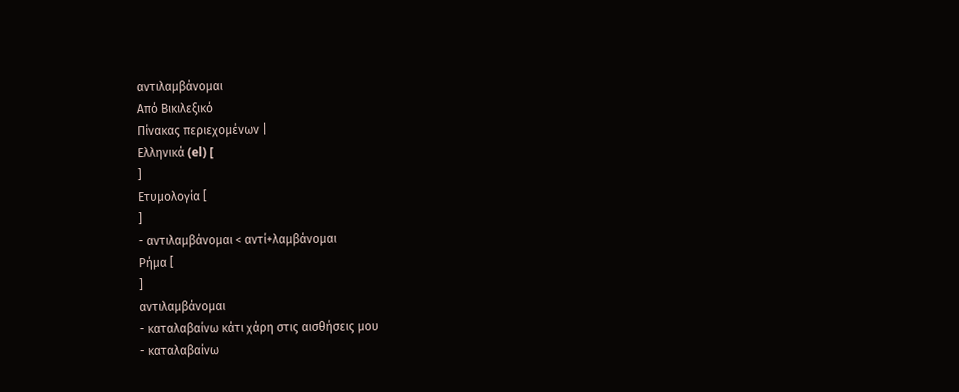αντιλαμβάνομαι
Από Βικιλεξικό
Πίνακας περιεχομένων |
Ελληνικά (el) [
]
Ετυμολογία [
]
- αντιλαμβάνομαι < αντί+λαμβάνομαι
Ρήμα [
]
αντιλαμβάνομαι
- καταλαβαίνω κάτι χάρη στις αισθήσεις μου
- καταλαβαίνω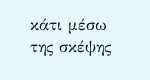κάτι μέσω της σκέψης